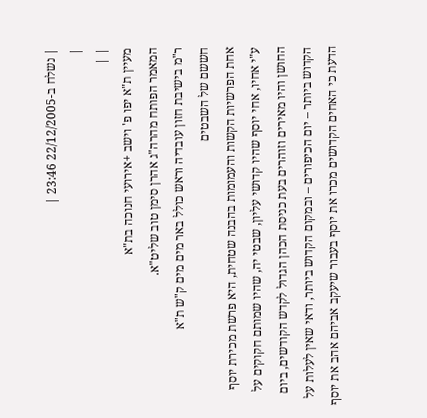| נשלח ב-22/12/2005 23:46 |
|
| |
מעיין ת"א יפו פ' וישב +אירועי חנוכה בת"א
המאמר הפותח מהרה"ג אהרן סימן טוב שליט"א.
ר"מ בישיבת חזון עובדיה וראש כולל באר מים מים ק"ש ת"א
חששם של השבטים
אחת הפרשיות הקשות והעמומות בהבנה שטחית, היא פרשת מכירת יוסף ע"י אחיו, אחי יוסף שהיו קדושי עליון, שבטי יה, שהיו שמותם חקוקים על החושן והיו מאירים וזוהרים בעת כניסת הכהן הגדול לקדש הקודשים, ביום הקדוש ביותר – יום הכיפורים – ובמקום הקדוש ביותר, ודאי שאין לעלות על הדעת כי האחים הקדושים מכרו את יוסף בעבור שיעקב אביהם אהב את יוסף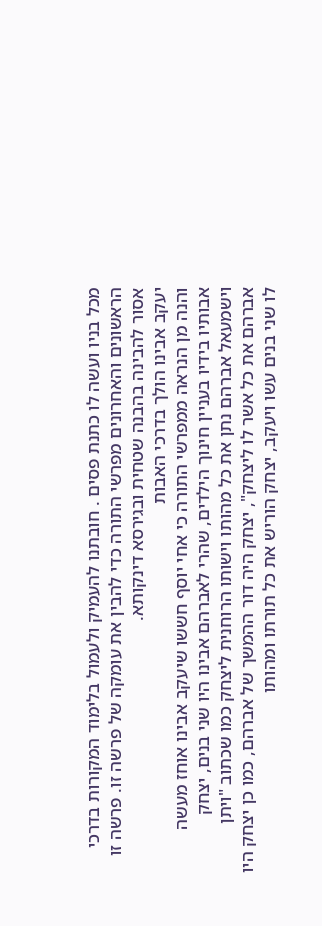מכל בניו ועשה לו כתנת פסים . חובתנו להעמיק ולעמול בלימוד המקורות בדרכי הראשונים והאחרונים מפרשי התורה כדי להבין את עומקה של פרשה זו. פרשה זו אסור להבינה בהבנה שטחית ובגירסא דינקותא.
יעקב אבינו הולך בדרכי האבות
והנה מן הנראה ממפרשי התורה כי אחי יוסף חששו שיעקב אבינו אוחז מעשה אבותיו בידיו בעניין חינוך הילדים, שהרי לאברהם אבינו היו שני בנים, יצחק וישמעאל אברהם נתן את כל מהותו וישותו הרוחנית ליצחק כמו שכתוב "ויתן אברהם את כל אשר לו ליצחק", יצחק היה דור ההמשך של אברהם, כמו כן יצחק היו לו שני בנים עשו ויעקב, יצחק הוריש את כל תורתו ומהותו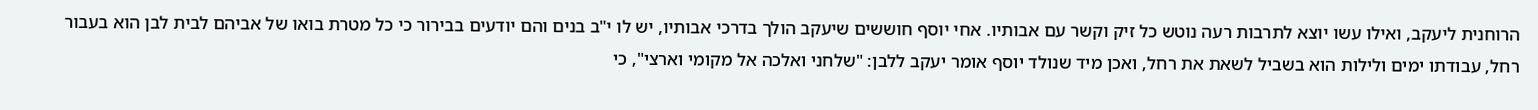הרוחנית ליעקב, ואילו עשו יוצא לתרבות רעה נוטש כל זיק וקשר עם אבותיו. אחי יוסף חוששים שיעקב הולך בדרכי אבותיו, יש לו י"ב בנים והם יודעים בבירור כי כל מטרת בואו של אביהם לבית לבן הוא בעבור רחל, עבודתו ימים ולילות הוא בשביל לשאת את רחל, ואכן מיד שנולד יוסף אומר יעקב ללבן: "שלחני ואלכה אל מקומי וארצי", כי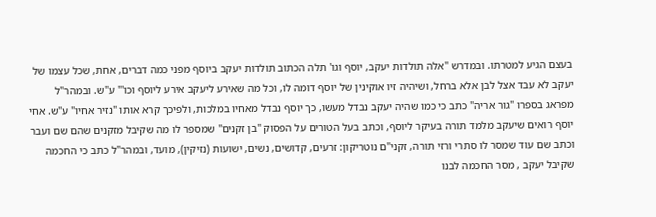בעצם הגיע למטרתו. ובמדרש "אלה תולדות יעקב, יוסף וגו' תלה הכתוב תולדות יעקב ביוסף מפני כמה דברים, אחת, שכל עצמו של יעקב לא עבד אצל לבן אלא ברחל, ושיהיה זיו אוקינין של יוסף דומה לו, וכל מה שאירע ליעקב אירע ליוסף וכו'" ע"ש. ובמהר"ל מפראג בספרו "גור אריה" כתב כי כמו שהיה יעקב נבדל מעשו, כך יוסף נבדל מאחיו במלכות, ולפיכך קרא אותו "נזיר אחיו" ע"ש. אחי יוסף רואים שיעקב מלמד תורה בעיקר ליוסף, וכתב בעל הטורים על הפסוק "בן זקנים" שמספר לו מה שקיבל מזקנים שהם שם ועבר וכתב שם עוד שמסר לו סתרי ורזי תורה, זקני"ם נוטריקון: זרעים, קדושים, נשים, ישועות (נזיקין), מועד, ובמהר"ל כתב כי החכמה שקיבל יעקב , מסר החכמה לבנו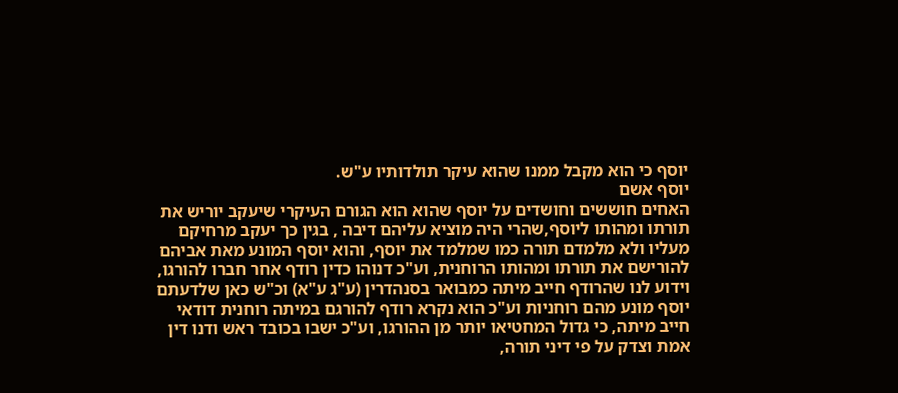יוסף כי הוא מקבל ממנו שהוא עיקר תולדותיו ע"ש.
יוסף אשם
האחים חוששים וחושדים על יוסף שהוא הוא הגורם העיקרי שיעקב יוריש את תורתו ומהותו ליוסף,שהרי היה מוציא עליהם דיבה , בגין כך יעקב מרחיקם מעליו ולא מלמדם תורה כמו שמלמד את יוסף, והוא יוסף המונע מאת אביהם להורישם את תורתו ומהותו הרוחנית, וע"כ דנוהו כדין רודף אחר חברו להורגו, וידוע לנו שהרודף חייב מיתה כמבואר בסנהדרין (ע"ג ע"א) וכ"ש כאן שלדעתם יוסף מונע מהם רוחניות וע"כ הוא נקרא רודף להורגם במיתה רוחנית דודאי חייב מיתה, כי גדול המחטיאו יותר מן ההורגו, וע"כ ישבו בכובד ראש ודנו דין אמת וצדק על פי דיני תורה,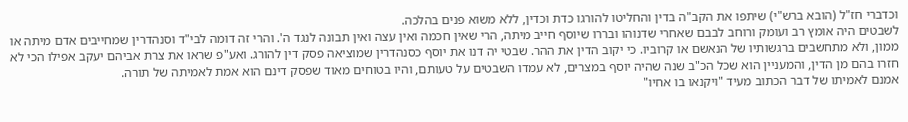וכדברי חז"ל (הובא ברש"י) שיתפו את הקב"ה בדין והחליטו להורגו כדת וכדין, ללא משוא פנים בהלכה.
לשבטים היה אומץ רב ועומק ורוחב לבבם שאחרי שדנוהו ובררו שיוסף חייב מיתה, הרי שאין חכמה ואין עצה ואין תבונה לנגד ה'. והרי זה דומה לבי"ד וסנהדרין שמחייבים אדם מיתה או ממון, ולא מתחשבים ברגשותיו של הנאשם או קרוביו. כי יקוב הדין את ההר. שבטי יה דנו את יוסף כסנהדרין שמוציאה פסק דין להורג. ואע"פ שראו את צרת אביהם יעקב אפילו הכי לא חזרו בהם מן הדין, והמעניין הוא שכל הכ"ב שנה שהיה יוסף במצרים, לא עמדו השבטים על טעותם, והיו בטוחים מאוד שפסק דינם הוא אמת לאמיתה של תורה.
אמנם לאמיתו של דבר הכתוב מעיד "ויקנאו בו אחיו"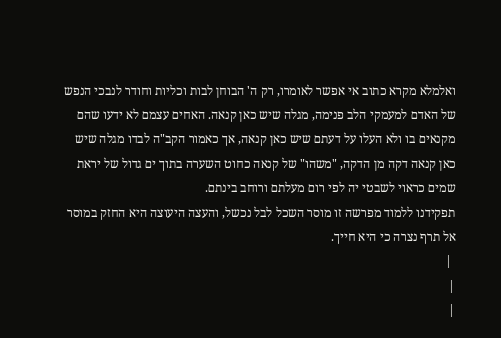ואלמלא מקרא כתוב אי אפשר לאומרו, רק ה' הבוחן לבות וכליות וחודר לנבכי הנפש של האדם למעמקי הלב פנימה, מגלה שיש כאן קנאה. האחים עצמם לא ידעו שהם מקנאים בו ולא העלו על דעתם שיש כאן קנאה, אך כאמור הקב"ה לבדו מגלה שיש כאן קנאה דקה מן הדקה, "משהו" של קנאה כחוט השערה בתוך ים גדול של יראת שמים כראוי לשבטי יה לפי רום מעלתם ורוחב בינתם.
תפקידנו ללמוד מפרשה זו מוסר השכל לבל נכשל, והעצה היעוצה היא החזק במוסר אל תרף נצרה כי היא חייך.
 |
|
|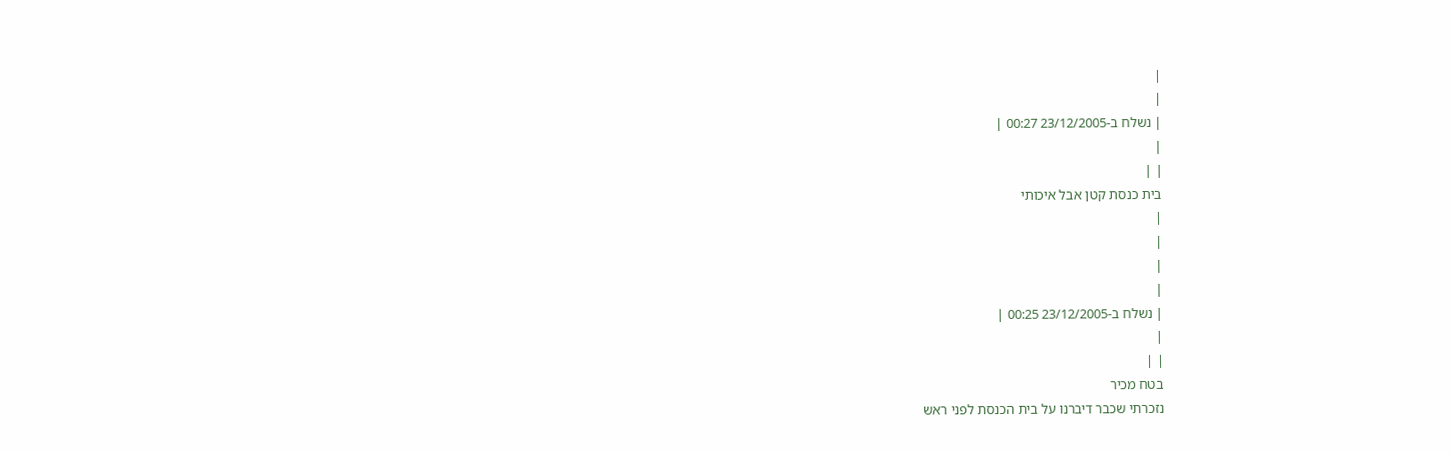|
|
| נשלח ב-23/12/2005 00:27 |
|
| |
בית כנסת קטן אבל איכותי
|
|
|
|
| נשלח ב-23/12/2005 00:25 |
|
| |
בטח מכיר
נזכרתי שכבר דיברנו על בית הכנסת לפני ראש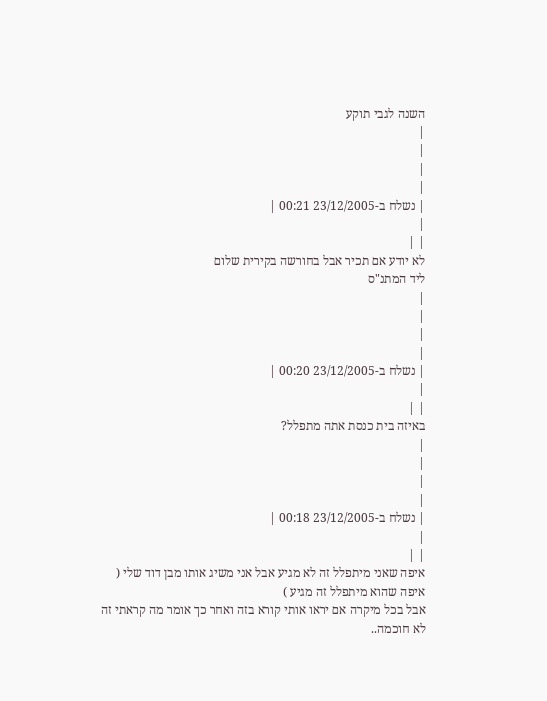השנה לגבי תוקע
|
|
|
|
| נשלח ב-23/12/2005 00:21 |
|
| |
לא יודע אם תכיר אבל בחורשה בקירית שלום
ליד המתנ"ס
|
|
|
|
| נשלח ב-23/12/2005 00:20 |
|
| |
באיזה בית כנסת אתה מתפלל?
|
|
|
|
| נשלח ב-23/12/2005 00:18 |
|
| |
איפה שאני מיתפלל זה לא מגיע אבל אני משיג אותו מבן דוד שלי ( איפה שהוא מיתפלל זה מגיע )
אבל בכל מיקרה אם יראו אותי קורא בזה ואחר כך אומר מה קראתי זה לא חוכמה..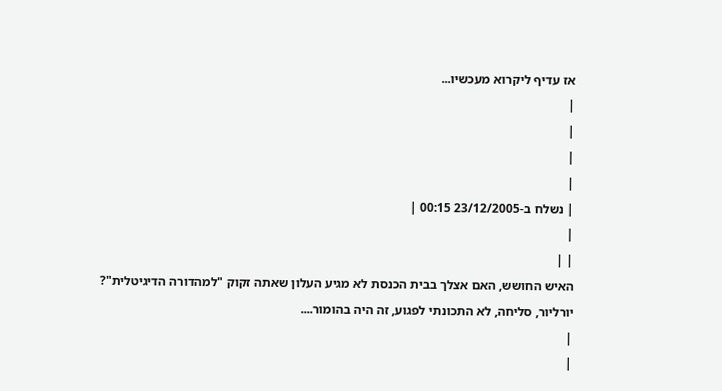אז עדיף ליקרוא מעכשיו...
|
|
|
|
| נשלח ב-23/12/2005 00:15 |
|
| |
האיש החושש, האם אצלך בבית הכנסת לא מגיע העלון שאתה זקוק "למהדורה הדיגיטלית"?
יורליור, סליחה, לא התכונתי לפגוע, זה היה בהומור....
|
|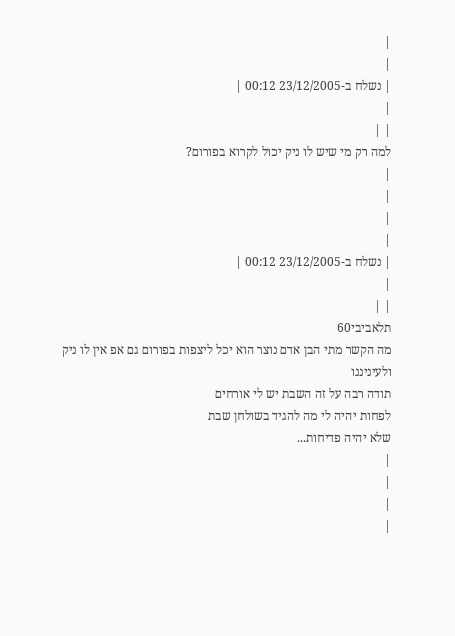|
|
| נשלח ב-23/12/2005 00:12 |
|
| |
למה רק מי שיש לו ניק יכול לקרוא בפורום?
|
|
|
|
| נשלח ב-23/12/2005 00:12 |
|
| |
תלאביבי60
מה הקשר מתי הבן אדם נוצר הוא יכל ליצפות בפורום גם אפ אין לו ניק
ולעיניננו
תודה רבה על זה השבת יש לי אורחים
לפחות יהיה לי מה להגיד בשולחן שבת
שלא יהיה פדיחות...
|
|
|
|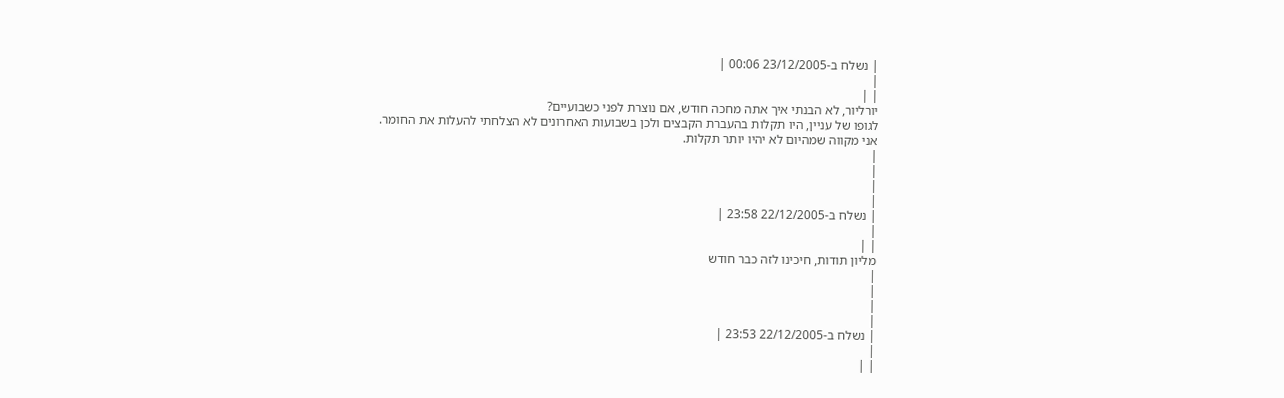| נשלח ב-23/12/2005 00:06 |
|
| |
יורליור, לא הבנתי איך אתה מחכה חודש, אם נוצרת לפני כשבועיים?
לגופו של עניין, היו תקלות בהעברת הקבצים ולכן בשבועות האחרונים לא הצלחתי להעלות את החומר.
אני מקווה שמהיום לא יהיו יותר תקלות.
|
|
|
|
| נשלח ב-22/12/2005 23:58 |
|
| |
מליון תודות, חיכינו לזה כבר חודש
|
|
|
|
| נשלח ב-22/12/2005 23:53 |
|
| |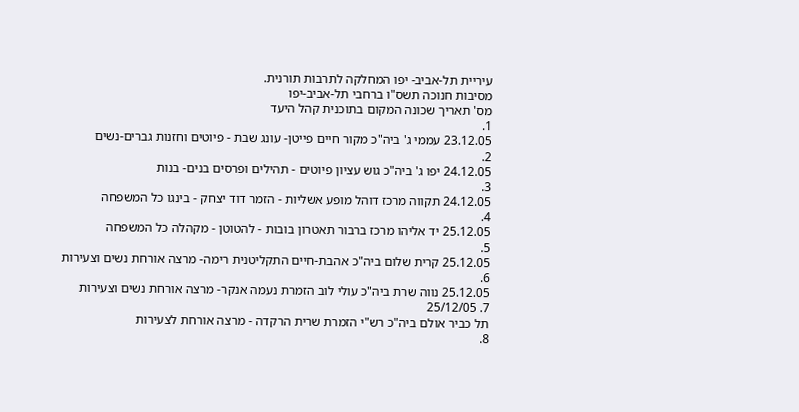עיריית תל-אביב- יפו המחלקה לתרבות תורנית.
מסיבות חנוכה תשס"ו ברחבי תל-אביב-יפו
מס' תאריך שכונה המקום בתוכנית קהל היעד
1.
23.12.05 עממי ג' ביה"כ מקור חיים פייטן- עונג שבת - פיוטים וחזנות גברים-נשים
2.
24.12.05 יפו ג' ביה"כ גוש עציון פיוטים - תהילים ופרסים בנים- בנות
3.
24.12.05 תקווה מרכז דוהל מופע אשליות - הזמר דוד יצחק - בינגו כל המשפחה
4.
25.12.05 יד אליהו מרכז ברבור תאטרון בובות - להטוטן - מקהלה כל המשפחה
5.
25.12.05 קרית שלום ביה"כ אהבת-חיים התקליטנית רימה- מרצה אורחת נשים וצעירות
6.
25.12.05 נווה שרת ביה"כ עולי לוב הזמרת נעמה אנקר- מרצה אורחת נשים וצעירות
7. 25/12/05
תל כביר אולם ביה"כ רש"י הזמרת שרית הרקדה - מרצה אורחת לצעירות
8.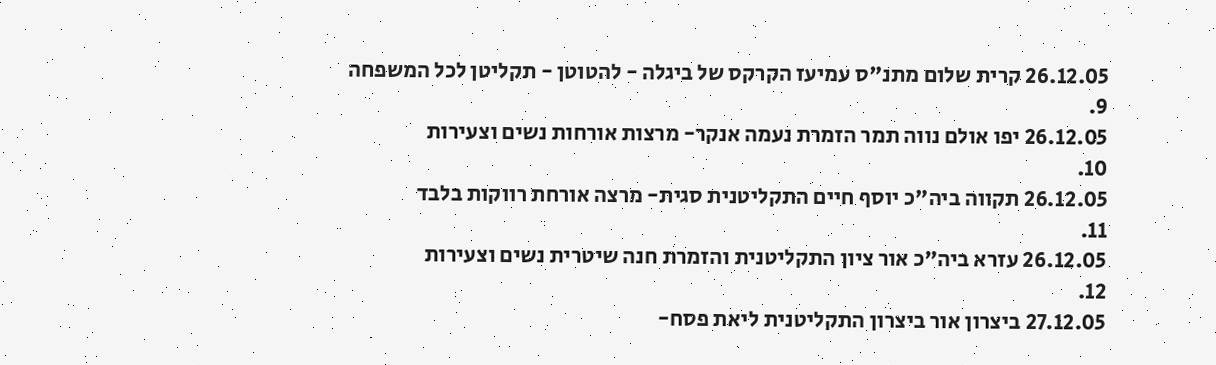26.12.05 קרית שלום מתנ"ס עמיעז הקרקס של ביגלה - להטוטן - תקליטן לכל המשפחה
9.
26.12.05 יפו אולם נווה תמר הזמרת נעמה אנקר- מרצות אורחות נשים וצעירות
10.
26.12.05 תקווה ביה"כ יוסף חיים התקליטנית סגית- מרצה אורחת רווקות בלבד
11.
26.12.05 עזרא ביה"כ אור ציון התקליטנית והזמרת חנה שיטרית נשים וצעירות
12.
27.12.05 ביצרון אור ביצרון התקליטנית ליאת פסח-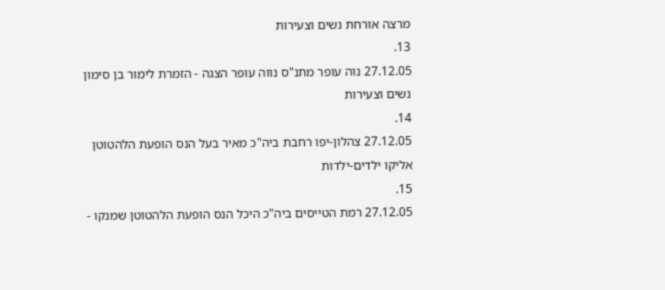מרצה אורחת נשים וצעירות
13.
27.12.05 נוה עופר מתנ"ס נווה עופר הצגה - הזמרת לימור בן סימון נשים וצעירות
14.
27.12.05 צהלון-יפו רחבת ביה"כ מאיר בעל הנס הופעת הלהטוטן אליקו ילדים-ילדות
15.
27.12.05 רמת הטייסים ביה"כ היכל הנס הופעת הלהטוטן שמנקו -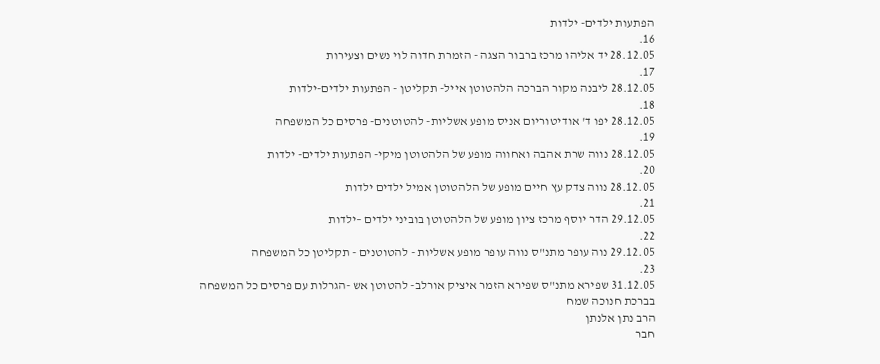הפתעות ילדים- ילדות
16.
28.12.05 יד אליהו מרכז ברבור הצגה - הזמרת חדוה לוי נשים וצעירות
17.
28.12.05 ליבנה מקור הברכה הלהטוטן אייל- תקליטן - הפתעות ילדים-ילדות
18.
28.12.05 יפו ד' אודיטוריום אניס מופע אשליות- להטוטנים- פרסים כל המשפחה
19.
28.12.05 נווה שרת אהבה ואחווה מופע של הלהטוטן מיקי- הפתעות ילדים- ילדות
20.
28.12.05 נווה צדק עץ חיים מופע של הלהטוטן אמיל ילדים ילדות
21.
29.12.05 הדר יוסף מרכז ציון מופע של הלהטוטן בוביני ילדים –ילדות
22.
29.12.05 נוה עופר מתנ"ס נווה עופר מופע אשליות - להטוטנים - תקליטן כל המשפחה
23.
31.12.05 שפירא מתנ"ס שפירא הזמר איציק אורלב- להטוטן אש -הגרלות עם פרסים כל המשפחה
בברכת חנוכה שמח
הרב נתן אלנתן
חבר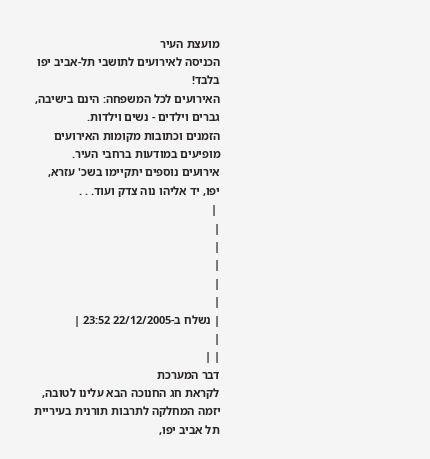מועצת העיר
הכניסה לאירועים לתושבי תל-אביב יפו בלבד!
האירועים לכל המשפחה: הינם בישיבה, גברים וילדים - נשים וילדות.
הזמנים וכתובות מקומות האירועים מופיעים במודעות ברחבי העיר.
אירועים נוספים יתקיימו בשכ' עזרא, יפו, יד אליהו נוה צדק ועוד. . .
 |
|
|
|
|
|
| נשלח ב-22/12/2005 23:52 |
|
| |
דבר המערכת
לקראת חג החנוכה הבא עלינו לטובה, יזמה המחלקה לתרבות תורנית בעיריית תל אביב יפו,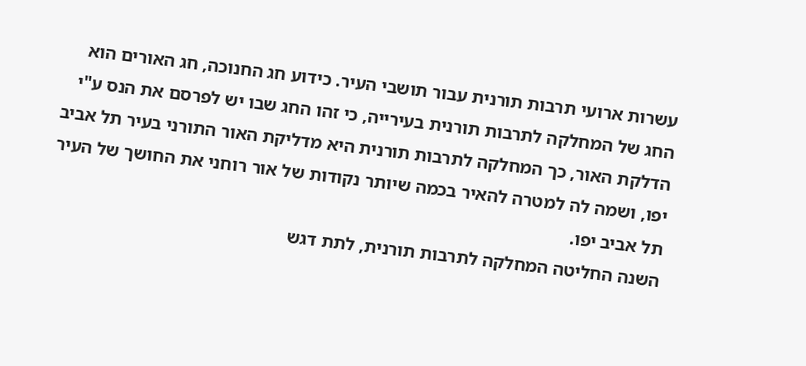עשרות ארועי תרבות תורנית עבור תושבי העיר. כידוע חג החנוכה, חג האורים הוא החג של המחלקה לתרבות תורנית בעירייה, כי זהו החג שבו יש לפרסם את הנס ע"י הדלקת האור, כך המחלקה לתרבות תורנית היא מדליקת האור התורני בעיר תל אביב יפו, ושמה לה למטרה להאיר בכמה שיותר נקודות של אור רוחני את החושך של העיר תל אביב יפו.
השנה החליטה המחלקה לתרבות תורנית, לתת דגש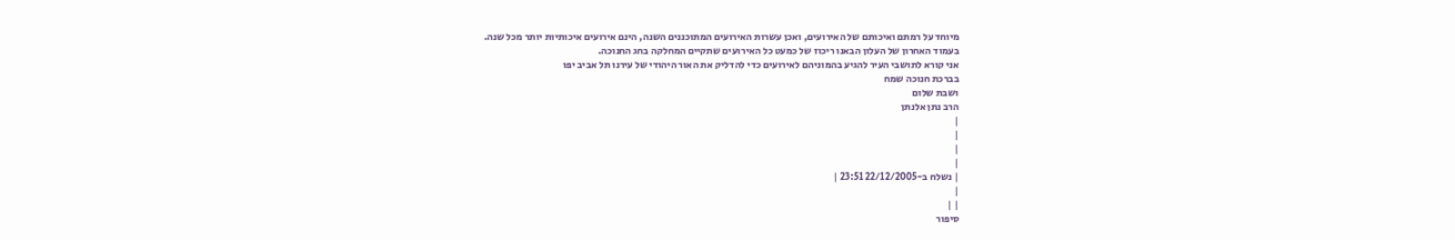מיוחד על רמתם ואיכותם של האירועים, ואכן עשרות האירועים המתוכננים השנה, הינם אירועים איכותיות יותר מכל שנה.
בעמוד האחרון של העלון הבאנו ריכוז של כמעט כל האירועים שתקיים המחלקה בחג החנוכה.
אני קורא לתושבי העיר להגיע בהמוניהם לאירועים כדי להדליק את האור היהודי של עירנו תל אביב יפו
בברכת חנוכה שמח
ושבת שלום
הרב נתן אלנתן
|
|
|
|
| נשלח ב-22/12/2005 23:51 |
|
| |
סיפור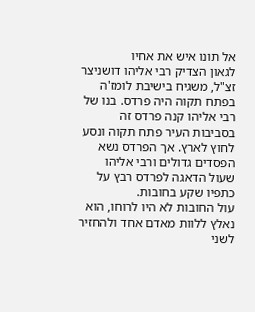אל תונו איש את אחיו
לגאון הצדיק רבי אליהו דושניצר זצ"ל, משגיח בישיבת לומז'ה בפתח תקוה היה פרדס. בנו של רבי אליהו קנה פרדס זה בסביבות העיר פתח תקוה ונסע לחוץ לארץ. אך הפרדס נשא הפסדים גדולים ורבי אליהו שעול הדאגה לפרדס רבץ על כתפיו שקע בחובות.
עול החובות לא היו לרוחו, הוא נאלץ ללוות מאדם אחד ולהחזיר לשני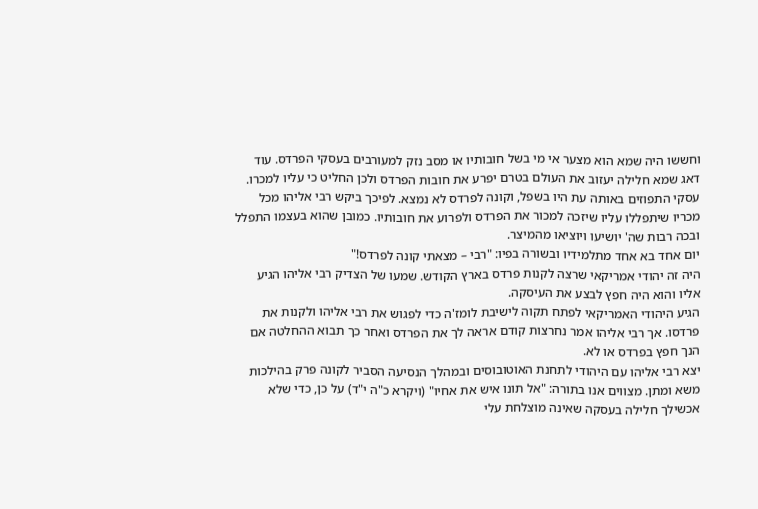וחששו היה שמא הוא מצער אי מי בשל חובותיו או מסב נזק למעורבים בעסקי הפרדס. עוד דאג שמא חלילה יעזוב את העולם בטרם יפרע את חובות הפרדס ולכן החליט כי עליו למכרו.
עסקי התפוזים באותה עת היו בשפל, וקונה לפרדס לא נמצא. לפיכך ביקש רבי אליהו מכל מכריו שיתפללו עליו שיזכה למכור את הפרדס ולפרוע את חובותיו. כמובן שהוא בעצמו התפלל ובכה רבות שה' יושיעו ויוציאו מהמיצר.
יום אחד בא אחד מתלמידיו ובשורה בפיו: "רבי – מצאתי קונה לפרדס!"
היה זה יהודי אמריקאי שרצה לקנות פרדס בארץ הקודש. שמעו של הצדיק רבי אליהו הגיע אליו והוא היה חפץ לבצע את העיסקה.
הגיע היהודי האמריקאי לפתח תקוה לישיבת לומז'ה כדי לפגוש את רבי אליהו ולקנות את פרדסו. אך רבי אליהו אמר נחרצות קודם אראה לך את הפרדס ואחר כך תבוא ההחלטה אם הנך חפץ בפרדס או לא.
יצא רבי אליהו עם היהודי לתחנת האוטובוסים ובמהלך הנסיעה הסביר לקונה פרק בהילכות משא ומתן. מצווים אנו בתורה: "אל תונו איש את אחיו" (ויקרא כ"ה י"ד) על כן, כדי שלא אכשילך חלילה בעסקה שאינה מוצלחת עלי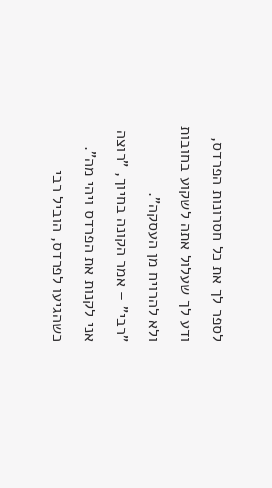לספר לך את כל חסרונות הפרדס, ודע לך שעלול אתה לשקוע בחובות ולא להרויח מן העסקה".
"רבי" – אמר הקונה בחיוך, "רוצה אני לקנות את הפרדס ויהי מה".
כשהגיעו לפרדס, הוביל רבי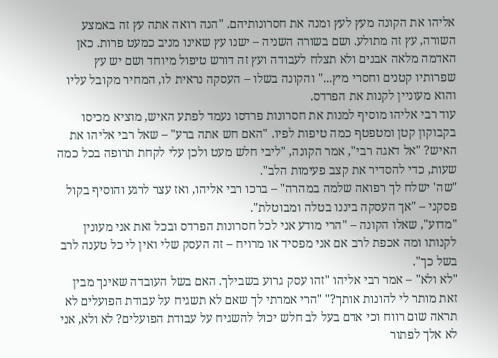אליהו את הקונה מעץ לעץ ומנה את חסרונותיהם. "הנה רואה אתה עץ זה באמצע השורה, עץ זה מתולע. ושם בשורה השניה – ישנו עץ שאינו מניב כמעט פרות. כאן האדמה מלאה אבנים ולא תצלח לעבודה ועץ זה דורש טיפול מיוחד ושם יש עץ שפרותיו קטנים וחסרי מיץ..." והקונה בשלו – העסקה נראית לו, המחיר מקובל עליו והוא מעוניין לקנות את הפרדס.
עוד רבי אליהו מוסיף למנות את חסרונות פרדסו נעמד לפתע האיש, מוציא מכיסו בקבוקון קטן ומטפטף כמה טיפות לפיו. "האם חש אתה ברע" – שאל רבי אליהו את האיש? "אל דאגה רבי", אמר הקונה, "ליבי חלש מעט ולכן עלי לקחת תרופה בכל כמה שעות, כדי להסדיר את קצב פעימות הלב".
"שה' ישלח לך רפואה שלמה במהרה" – ברכו רבי אליהו, ואז עצר לרגע והוסיף בקול פסקני – "אך העסקה ביננו בטלה ומבוטלת".
"מדוע", שאלו הקונה – "הרי מודע אני לכל חסרונות הפרדס ובכל זאת אני מעונין לקנותו ומה אכפת לרב אם אני מפסיד או מרויח – זה העסק שלי ואין לי כל טענה לרב בשל כך".
"לא ולא" – אמר רבי אליהו "זהו עסק גרוע בשבילך. האם בשל העובדה שאינך מבין זאת מותר לי להונות אותך?" "הרי אמרתי לך שאם לא תשגיח על עבודת הפועלים לא תראה שום רווח וכי אדם בעל לב חלש יכול להשגיח על עבודת הפועלים? לא ולא, אני לא אלך לפתור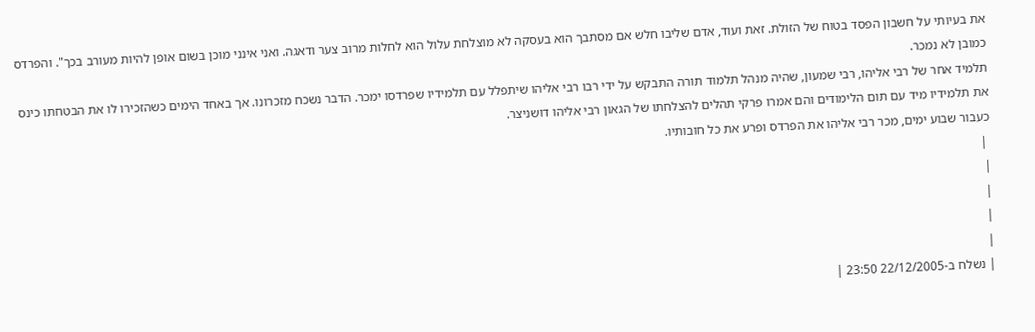את בעיותי על חשבון הפסד בטוח של הזולת. זאת ועוד, אדם שליבו חלש אם מסתבך הוא בעסקה לא מוצלחת עלול הוא לחלות מרוב צער ודאגה. ואני אינני מוכן בשום אופן להיות מעורב בכך". והפרדס כמובן לא נמכר.
תלמיד אחר של רבי אליהו, רבי שמעון, שהיה מנהל תלמוד תורה התבקש על ידי רבו רבי אליהו שיתפלל עם תלמידיו שפרדסו ימכר. הדבר נשכח מזכרונו. אך באחד הימים כשהזכירו לו את הבטחתו כינס את תלמידיו מיד עם תום הלימודים והם אמרו פרקי תהלים להצלחתו של הגאון רבי אליהו דושניצר.
כעבור שבוע ימים, מכר רבי אליהו את הפרדס ופרע את כל חובותיו.
 |
|
|
|
|
| נשלח ב-22/12/2005 23:50 |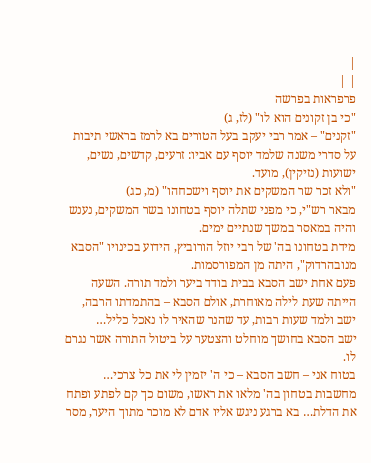|
| |
פרפראות בפרשה
"כי בן זקונים הוא לו" (לז, ג)
"זקנים" – אמר רבי יעקב בעל הטורים בא לרמז בראשי תיבות על סדרי משנה שלמד יוסף עם אביו: זרעים, קדשים, נשים, ישועות (נזיקין), מועד.
"ולא זכר שר המשקים את יוסף וישכחהו" (מ, כג)
מבאר רש"י, כי מפני שתלה יוסף בטחונו בשר המשקים, נענש והיה במאסר במשך שנתיים ימים.
מידת בטחונו בה' של רבי יוזל הורוביץ, הידוע בכינויו "הסבא מנובהרדוק", היתה מן המפורסמות.
פעם אחת ישב הסבא בבית בודד ביער ולמד תורה. השעה הייתה שעת לילה מאוחרת, אולם הסבא – בהתמדתו הרבה, ישב ולמד שעות רבות, עד שהנר שהאיר לו נאכל כליל…
ישב הסבא בחושך מוחלט והצטער על ביטול התורה אשר נגרם לו.
בטוח אני – חשב הסבא – כי ה' יזמין לי את כל צרכי…
מחשבות בטחון בה' מלאו את ראשו, משום כך קם לפתע ופתח את הדלת… בא ברגע ניגש אליו אדם לא מוכר מתוך היער, מסר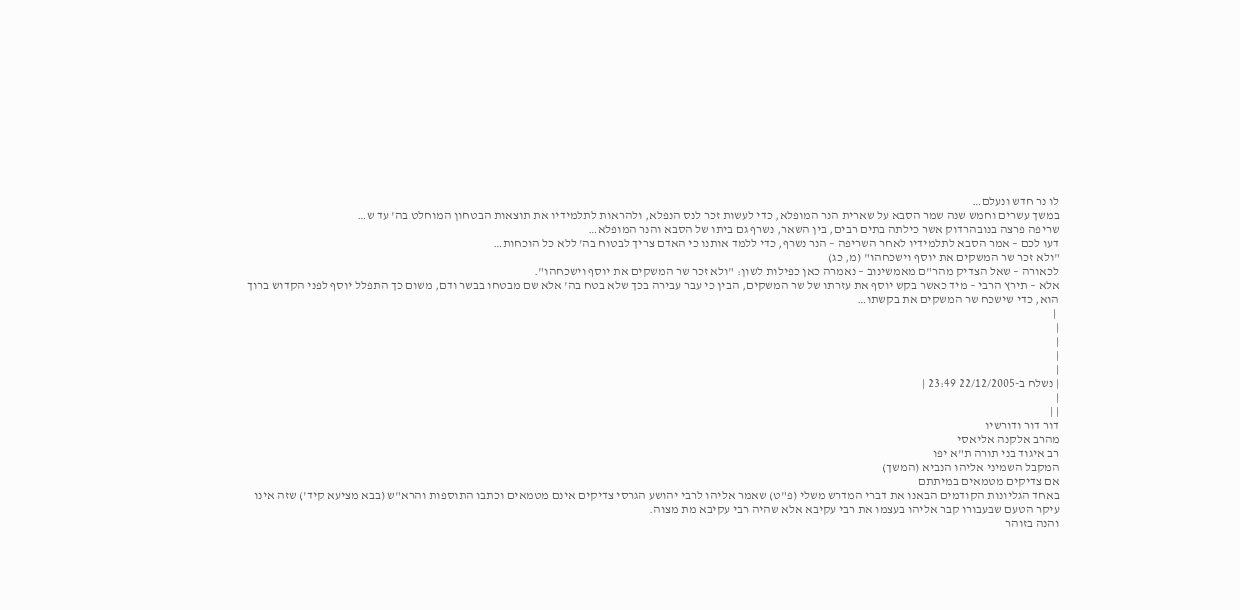לו נר חדש ונעלם…
במשך עשרים וחמש שנה שמר הסבא על שארית הנר המופלא, כדי לעשות זכר לנס הנפלא, ולהראות לתלמידיו את תוצאות הבטחון המוחלט בה' עד ש…
שריפה פרצה בנובהרדוק אשר כילתה בתים רבים, בין השאר, נשרף גם ביתו של הסבא והנר המופלא…
דעו לכם – אמר הסבא לתלמידיו לאחר השריפה – הנר נשרף, כדי ללמד אותנו כי האדם צריך לבטוח בה' ללא כל הוכחות…
"ולא זכר שר המשקים את יוסף וישכחהו" (מ, כג)
לכאורה – שאל הצדיק מהר"ם מאמשינוב – נאמרה כאן כפילות לשון: "ולא זכר שר המשקים את יוסף וישכחהו".
אלא – תירץ הרבי – מיד כאשר בקש יוסף את עזרתו של שר המשקים, הבין כי עבר עבירה בכך שלא בטח בה' אלא שם מבטחו בבשר ודם, משום כך התפלל יוסף לפני הקדוש ברוך הוא, כדי שישכח שר המשקים את בקשתו…
 |
|
|
|
|
| נשלח ב-22/12/2005 23:49 |
|
| |
דור דור ודורשיו
מהרב אלקנה אליאסי
רב איגוד בני תורה ת"א יפו
המקבל השמיני אליהו הנביא (המשך)
אם צדיקים מטמאים במיתתם
באחד הגליונות הקודמים הבאנו את דברי המדרש משלי (פ"ט) שאמר אליהו לרבי יהושע הגרסי צדיקים אינם מטמאים וכתבו התוספות והרא"ש (בבא מציעא קיד') שזה אינו עיקר הטעם שבעבורו קבר אליהו בעצמו את רבי עקיבא אלא שהיה רבי עקיבא מת מצוה.
והנה בזוהר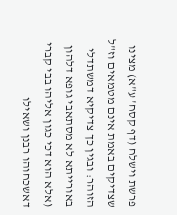פרשת וישלח (דף קסח' ע"א) מצינו שצדיקים באמת אינם מטמאים וז"ל הזוהר: ובגין כך צדיקיא דמשתדלי באורייתא לא מסתאבי גופא דלהון (אלא הוא דכי כגון אליהו בבי קברי דאשכחוהו רבנן ושאילו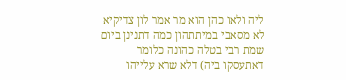ליה ולאו כהן הוא מר אמר לון צדיקיא לא מסאבי במיתתהון כמה דתנינן ביום שמת רבי בטלה כהונה כלומר דאתעסקו ביה) דלא שרא עלייהו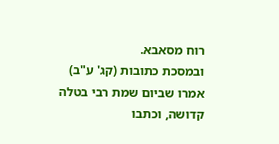רוח מסאבא.
ובמסכת כתובות (קג' ע"ב) אמרו שביום שמת רבי בטלה קדושה, וכתבו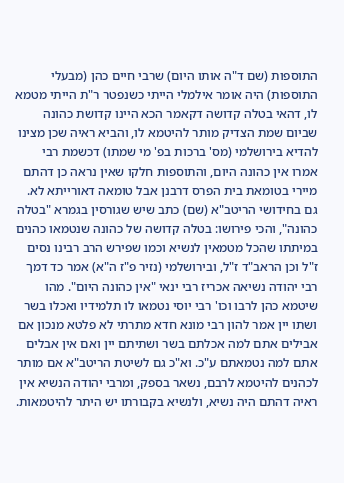התוספות (שם ד"ה אותו היום) שרבי חיים כהן (מבעלי התוספות) היה אומר אילמלי הייתי כשנפטר ר"ת הייתי מטמא לו, דהאי בטלה קדושה דקאמר הכא היינו קדושת כהונה שביום שמת הצדיק מותר להיטמא לו, והביא ראיה שכן מצינו להדיא בירושלמי (מס' ברכות בפ' מי שמתו) דכשמת רבי אמרו אין כהונה היום, והתוספות חלקו שאין נראה כן דהתם מיירי בטומאת בית הפרס דרבנן אבל טומאה דאורייתא לא.
גם בחידושי הריטב"א (שם) כתב שיש שגורסין בגמרא "בטלה כהונה", והכי פירושו: בטלה קדושה של כהונה שנטמאו כהנים במיתתו שהכל מטמאין לנשיא וכמו שפירש הרב רבינו נסים ז"ל וכן הראב"ד ז"ל, ובירושלמי (נזיר פ"ז ה"א) אמר כד דמך רבי יהודה נשיאה אכריז רבי ינאי "אין כהונה היום". מהו שיטמא כהן לרבו וכו' רבי יוסי נטמאו לו תלמידיו ואכלו בשר ושתו יין אמר להון רבי מונא חדא מתרתי לא פלטא מנכון אם אבילים אתם למה אכלתם בשר ושתיתם יין ואם אין אבלים אתם למה נטמאתם ע"כ. וא"כ גם לשיטת הריטב"א אם מותר לכהנים להיטמא לרבם, נשאר בספק, ומרבי יהודה הנשיא אין ראיה דהתם היה נשיא, ולנשיא בקבורתו יש היתר להיטמאות.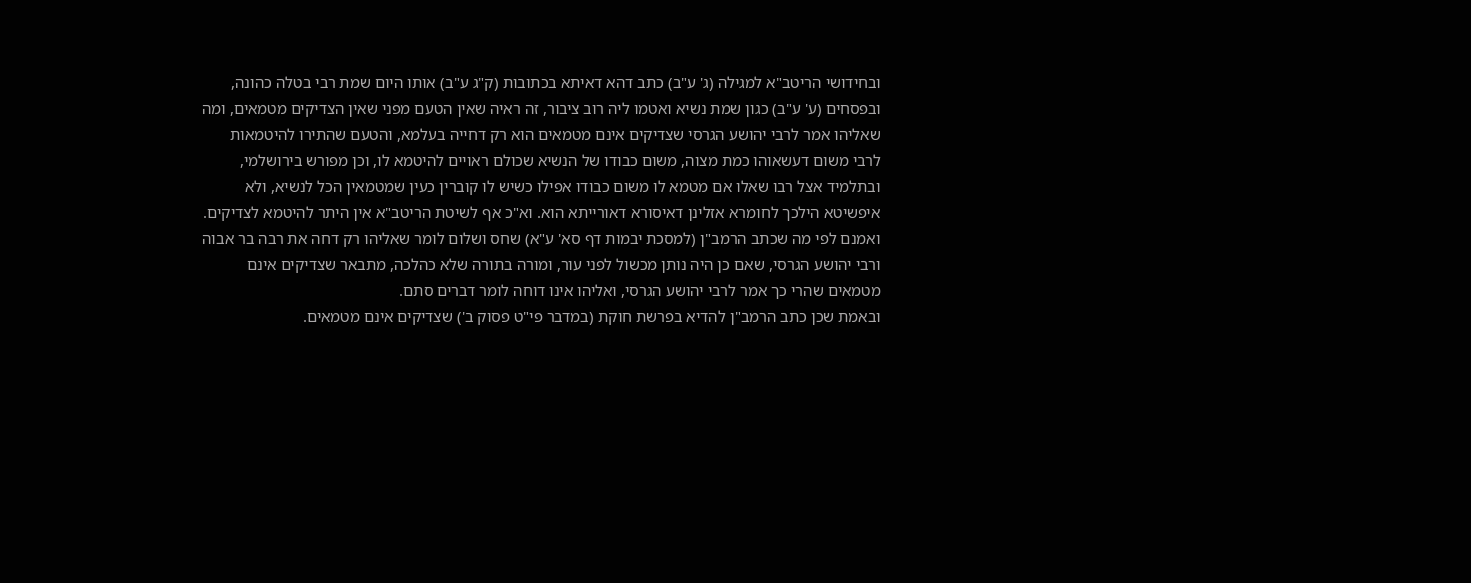ובחידושי הריטב"א למגילה (ג' ע"ב) כתב דהא דאיתא בכתובות (ק"ג ע"ב) אותו היום שמת רבי בטלה כהונה, ובפסחים (ע' ע"ב) כגון שמת נשיא ואטמו ליה רוב ציבור, זה ראיה שאין הטעם מפני שאין הצדיקים מטמאים, ומה שאליהו אמר לרבי יהושע הגרסי שצדיקים אינם מטמאים הוא רק דחייה בעלמא, והטעם שהתירו להיטמאות לרבי משום דעשאוהו כמת מצוה, משום כבודו של הנשיא שכולם ראויים להיטמא לו, וכן מפורש בירושלמי, ובתלמיד אצל רבו שאלו אם מטמא לו משום כבודו אפילו כשיש לו קוברין כעין שמטמאין הכל לנשיא, ולא איפשיטא הילכך לחומרא אזלינן דאיסורא דאורייתא הוא. וא"כ אף לשיטת הריטב"א אין היתר להיטמא לצדיקים.
ואמנם לפי מה שכתב הרמב"ן (למסכת יבמות דף סא' ע"א) שחס ושלום לומר שאליהו רק דחה את רבה בר אבוה ורבי יהושע הגרסי, שאם כן היה נותן מכשול לפני עור, ומורה בתורה שלא כהלכה, מתבאר שצדיקים אינם מטמאים שהרי כך אמר לרבי יהושע הגרסי, ואליהו אינו דוחה לומר דברים סתם.
ובאמת שכן כתב הרמב"ן להדיא בפרשת חוקת (במדבר פי"ט פסוק ב') שצדיקים אינם מטמאים.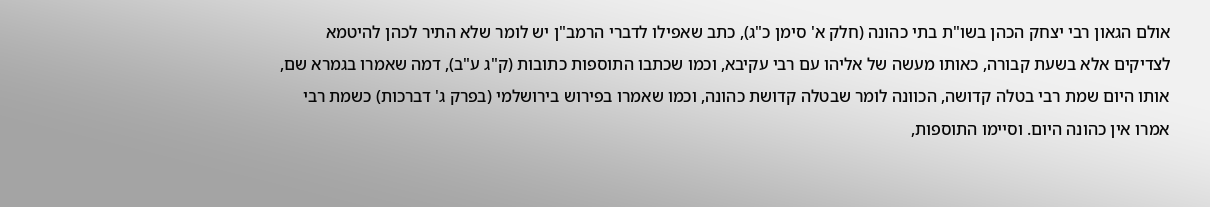אולם הגאון רבי יצחק הכהן בשו"ת בתי כהונה (חלק א' סימן כ"ג), כתב שאפילו לדברי הרמב"ן יש לומר שלא התיר לכהן להיטמא לצדיקים אלא בשעת קבורה, כאותו מעשה של אליהו עם רבי עקיבא, וכמו שכתבו התוספות כתובות (ק"ג ע"ב), דמה שאמרו בגמרא שם, אותו היום שמת רבי בטלה קדושה, הכוונה לומר שבטלה קדושת כהונה, וכמו שאמרו בפירוש בירושלמי (בפרק ג' דברכות) כשמת רבי אמרו אין כהונה היום. וסיימו התוספות,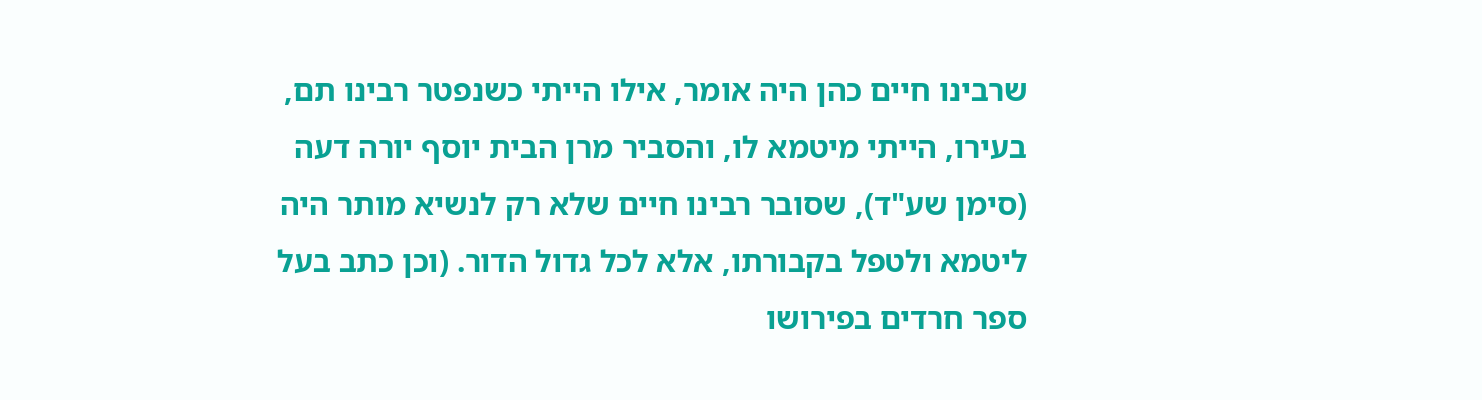שרבינו חיים כהן היה אומר, אילו הייתי כשנפטר רבינו תם, בעירו, הייתי מיטמא לו, והסביר מרן הבית יוסף יורה דעה (סימן שע"ד), שסובר רבינו חיים שלא רק לנשיא מותר היה ליטמא ולטפל בקבורתו, אלא לכל גדול הדור. (וכן כתב בעל ספר חרדים בפירושו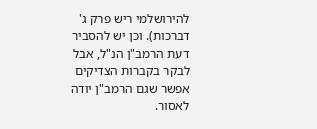להירושלמי ריש פרק ג' דברכות). וכן יש להסביר דעת הרמב"ן הנ"ל, אבל לבקר בקברות הצדיקים אפשר שגם הרמב"ן יודה לאסור.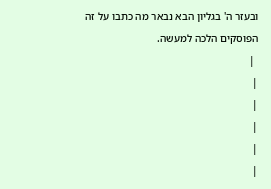ובעזר ה' בגליון הבא נבאר מה כתבו על זה הפוסקים הלכה למעשה.
 |
|
|
|
|
|